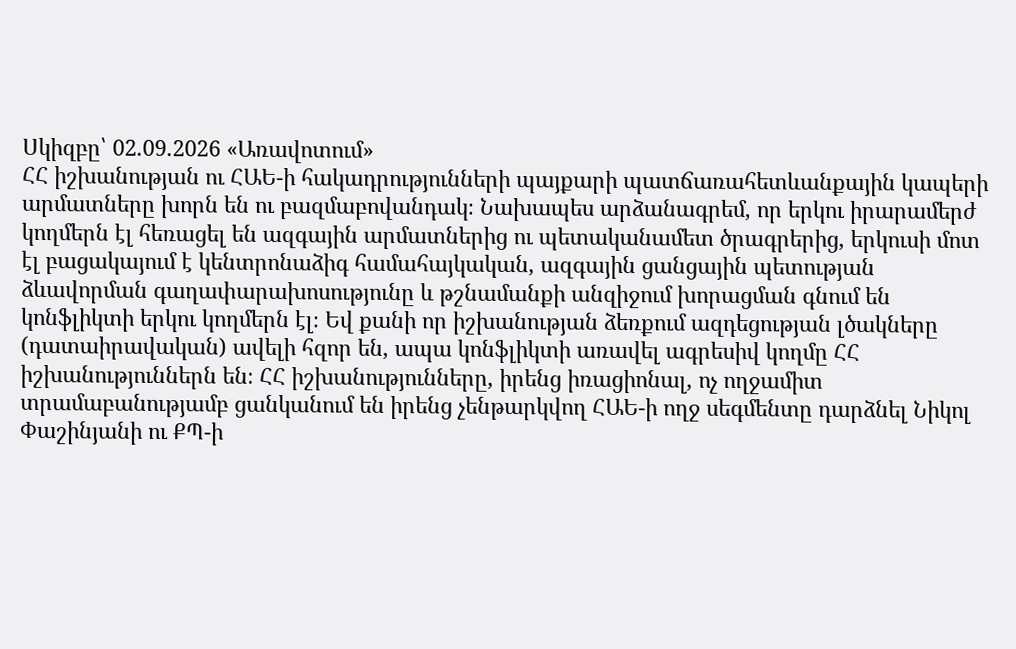Սկիզբը՝ 02.09.2026 «Առավոտում»
ՀՀ իշխանության ու ՀԱԵ-ի հակադրությունների պայքարի պատճառահետևանքային կապերի արմատները խորն են ու բազմաբովանդակ։ Նախապես արձանագրեմ, որ երկու իրարամերժ կողմերն էլ հեռացել են ազգային արմատներից ու պետականամետ ծրագրերից, երկուսի մոտ էլ բացակայում է կենտրոնաձիգ համահայկական, ազգային ցանցային պետության ձևավորման գաղափարախոսությունը և թշնամանքի անզիջում խորացման գնում են կոնֆլիկտի երկու կողմերն էլ։ Եվ քանի որ իշխանության ձեռքում ազդեցության լծակները (դատաիրավական) ավելի հզոր են, ապա կոնֆլիկտի առավել ագրեսիվ կողմը ՀՀ իշխանություններն են։ ՀՀ իշխանությունները, իրենց իռացիոնալ, ոչ ողջամիտ տրամաբանությամբ ցանկանում են իրենց չենթարկվող ՀԱԵ-ի ողջ սեգմենտը դարձնել Նիկոլ Փաշինյանի ու ՔՊ-ի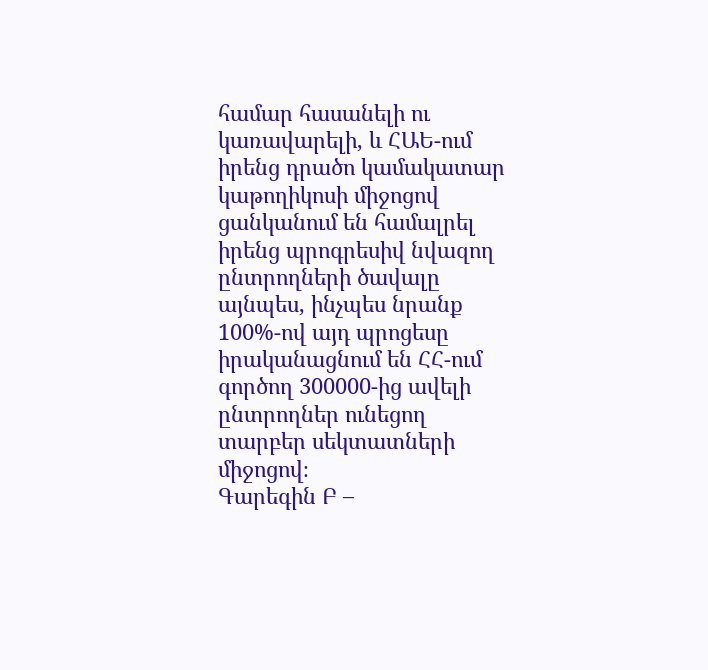համար հասանելի ու կառավարելի, և ՀԱԵ-ում իրենց դրածո կամակատար կաթողիկոսի միջոցով ցանկանում են համալրել իրենց պրոգրեսիվ նվազող ընտրողների ծավալը այնպես, ինչպես նրանք 100%-ով այդ պրոցեսը իրականացնում են ՀՀ-ում գործող 300000-ից ավելի ընտրողներ ունեցող տարբեր սեկտատների միջոցով։
Գարեգին Բ –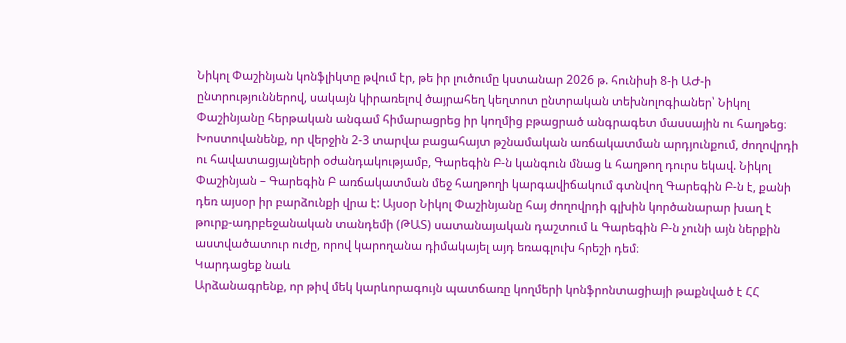Նիկոլ Փաշինյան կոնֆլիկտը թվում էր, թե իր լուծումը կստանար 2026 թ. հունիսի 8-ի ԱԺ-ի ընտրություններով, սակայն կիրառելով ծայրահեղ կեղտոտ ընտրական տեխնոլոգիաներ՝ Նիկոլ Փաշինյանը հերթական անգամ հիմարացրեց իր կողմից բթացրած անգրագետ մասսային ու հաղթեց։
Խոստովանենք, որ վերջին 2-3 տարվա բացահայտ թշնամական առճակատման արդյունքում, ժողովրդի ու հավատացյալների օժանդակությամբ, Գարեգին Բ-ն կանգուն մնաց և հաղթող դուրս եկավ. Նիկոլ Փաշինյան – Գարեգին Բ առճակատման մեջ հաղթողի կարգավիճակում գտնվող Գարեգին Բ-ն է, քանի դեռ այսօր իր բարձունքի վրա է: Այսօր Նիկոլ Փաշինյանը հայ ժողովրդի գլխին կործանարար խաղ է թուրք-ադրբեջանական տանդեմի (ԹԱՏ) սատանայական դաշտում և Գարեգին Բ-ն չունի այն ներքին աստվածատուր ուժը, որով կարողանա դիմակայել այդ եռագլուխ հրեշի դեմ։
Կարդացեք նաև
Արձանագրենք, որ թիվ մեկ կարևորագույն պատճառը կողմերի կոնֆրոնտացիայի թաքնված է ՀՀ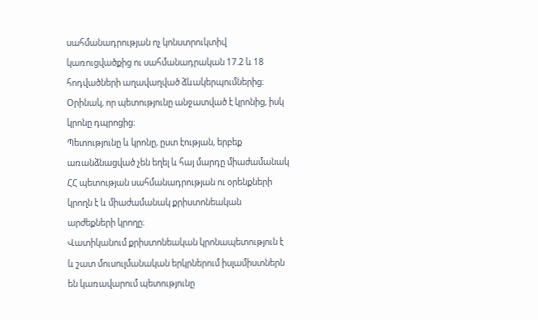սահմանադրության ոչ կոնստրուկտիվ կառուցվածքից ու սահմանադրական 17.2 և 18 հոդվածների աղավաղված ձևակերպումներից։ Օրինակ, որ պետությունը անջատված է կրոնից, իսկ կրոնը դպրոցից։
Պետությունը և կրոնը, ըստ էության, երբեք առանձնացված չեն եղել և հայ մարդը միաժամանակ ՀՀ պետության սահմանադրության ու օրենքների կրողն է և միաժամանակ քրիստոնեական արժեքների կրողը։
Վատիկանում քրիստոնեական կրոնապետություն է և շատ մուսուլմանական երկրներում իսլամիստներն են կառավարում պետությունը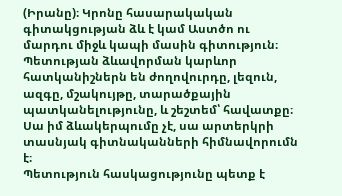(Իրանը)։ Կրոնը հասարակական գիտակցության ձև է կամ Աստծո ու մարդու միջև կապի մասին գիտություն։
Պետության ձևավորման կարևոր հատկանիշներն են ժողովուրդը, լեզուն, ազգը, մշակույթը, տարածքային պատկանելությունը, և շեշտեմ՝ հավատքը։ Սա իմ ձևակերպումը չէ, սա արտերկրի տասնյակ գիտնականների հիմնավորումն է։
Պետություն հասկացությունը պետք է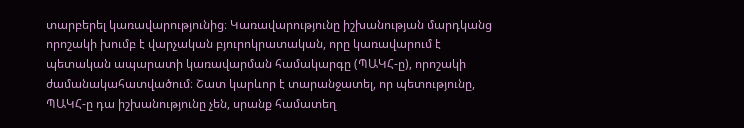տարբերել կառավարությունից։ Կառավարությունը իշխանության մարդկանց որոշակի խումբ է վարչական բյուրոկրատական, որը կառավարում է պետական ապարատի կառավարման համակարգը (ՊԱԿՀ-ը), որոշակի ժամանակահատվածում։ Շատ կարևոր է տարանջատել, որ պետությունը, ՊԱԿՀ-ը դա իշխանությունը չեն, սրանք համատեղ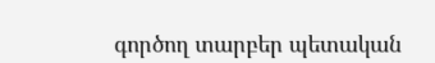գործող տարբեր պետական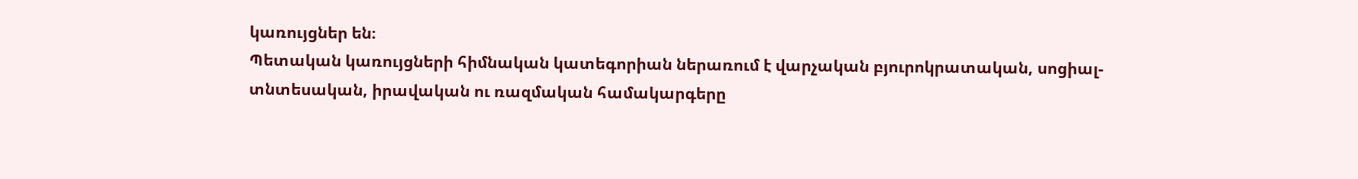կառույցներ են։
Պետական կառույցների հիմնական կատեգորիան ներառում է վարչական բյուրոկրատական, սոցիալ-տնտեսական, իրավական ու ռազմական համակարգերը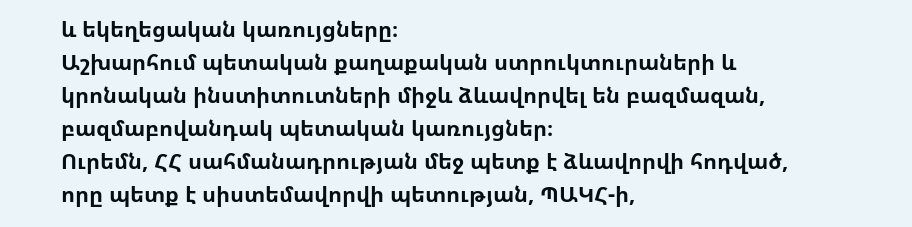և եկեղեցական կառույցները։
Աշխարհում պետական քաղաքական ստրուկտուրաների և կրոնական ինստիտուտների միջև ձևավորվել են բազմազան, բազմաբովանդակ պետական կառույցներ։
Ուրեմն, ՀՀ սահմանադրության մեջ պետք է ձևավորվի հոդված, որը պետք է սիստեմավորվի պետության, ՊԱԿՀ-ի,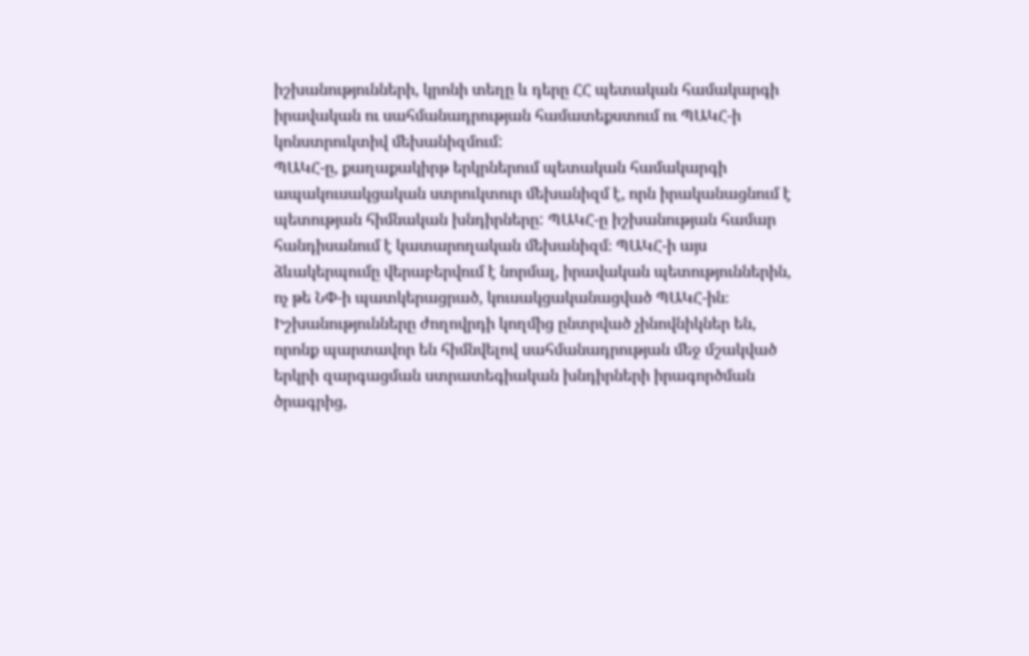իշխանությունների, կրոնի տեղը և դերը ՀՀ պետական համակարգի իրավական ու սահմանադրության համատեքստում ու ՊԱԿՀ-ի կոնստրուկտիվ մեխանիզմում:
ՊԱԿՀ-ը, քաղաքակիրթ երկրներում պետական համակարգի ապակուսակցական ստրուկտուր մեխանիզմ է, որն իրականացնում է պետության հիմնական խնդիրները: ՊԱԿՀ-ը իշխանության համար հանդիսանում է կատարողական մեխանիզմ։ ՊԱԿՀ-ի այս ձևակերպումը վերաբերվում է նորմալ, իրավական պետություններին, ոչ թե ՆՓ-ի պատկերացրած, կուսակցականացված ՊԱԿՀ-ին։
Իշխանությունները ժողովրդի կողմից ընտրված չինովնիկներ են, որոնք պարտավոր են հիմնվելով սահմանադրության մեջ մշակված երկրի զարգացման ստրատեգիական խնդիրների իրագործման ծրագրից,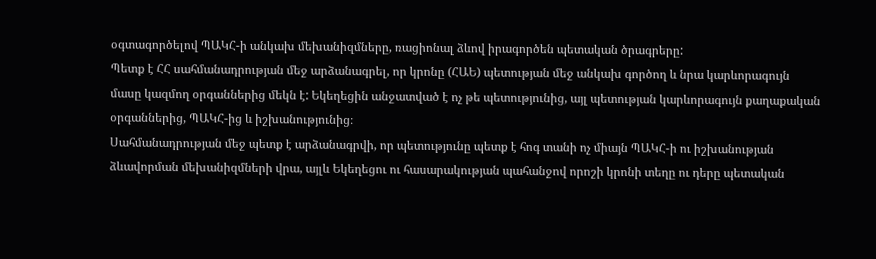օգտագործելով ՊԱԿՀ-ի անկախ մեխանիզմները, ռացիոնալ ձևով իրագործեն պետական ծրագրերը:
Պետք է ՀՀ սահմանադրության մեջ արձանագրել, որ կրոնը (ՀԱԵ) պետության մեջ անկախ գործող և նրա կարևորագույն մասը կազմող օրգաններից մեկն է: Եկեղեցին անջատված է ոչ թե պետությունից, այլ պետության կարևորագույն քաղաքական օրգաններից, ՊԱԿՀ-ից և իշխանությունից։
Սահմանադրության մեջ պետք է արձանագրվի, որ պետությունը պետք է հոգ տանի ոչ միայն ՊԱԿՀ-ի ու իշխանության ձևավորման մեխանիզմների վրա, այլև Եկեղեցու ու հասարակության պահանջով որոշի կրոնի տեղը ու դերը պետական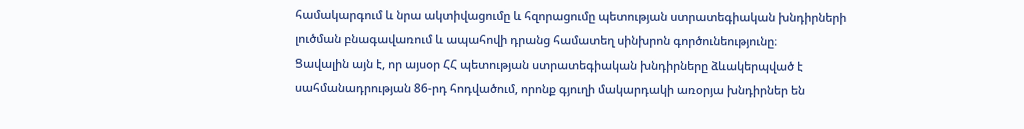համակարգում և նրա ակտիվացումը և հզորացումը պետության ստրատեգիական խնդիրների լուծման բնագավառում և ապահովի դրանց համատեղ սինխրոն գործունեությունը։
Ցավալին այն է, որ այսօր ՀՀ պետության ստրատեգիական խնդիրները ձևակերպված է սահմանադրության 86-րդ հոդվածում, որոնք գյուղի մակարդակի առօրյա խնդիրներ են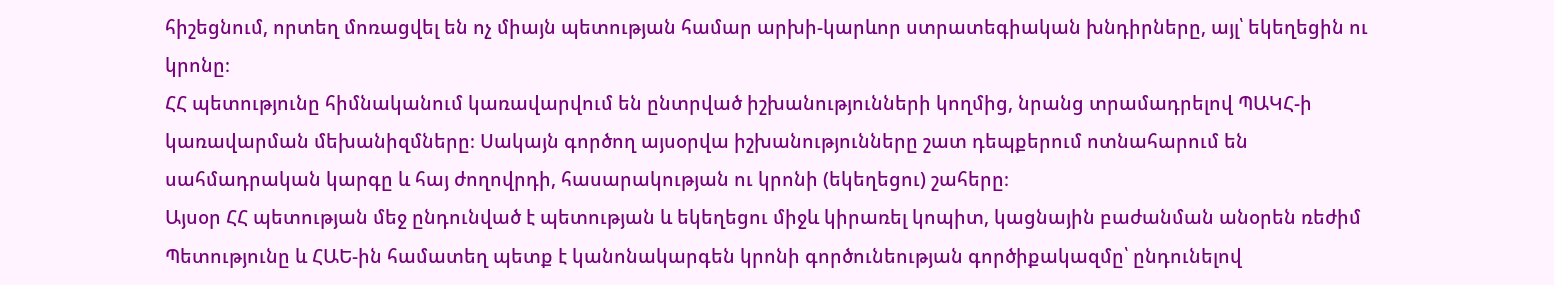հիշեցնում, որտեղ մոռացվել են ոչ միայն պետության համար արխի-կարևոր ստրատեգիական խնդիրները, այլ՝ եկեղեցին ու կրոնը։
ՀՀ պետությունը հիմնականում կառավարվում են ընտրված իշխանությունների կողմից, նրանց տրամադրելով ՊԱԿՀ-ի կառավարման մեխանիզմները։ Սակայն գործող այսօրվա իշխանությունները շատ դեպքերում ոտնահարում են սահմադրական կարգը և հայ ժողովրդի, հասարակության ու կրոնի (եկեղեցու) շահերը։
Այսօր ՀՀ պետության մեջ ընդունված է պետության և եկեղեցու միջև կիրառել կոպիտ, կացնային բաժանման անօրեն ռեժիմ
Պետությունը և ՀԱԵ-ին համատեղ պետք է կանոնակարգեն կրոնի գործունեության գործիքակազմը՝ ընդունելով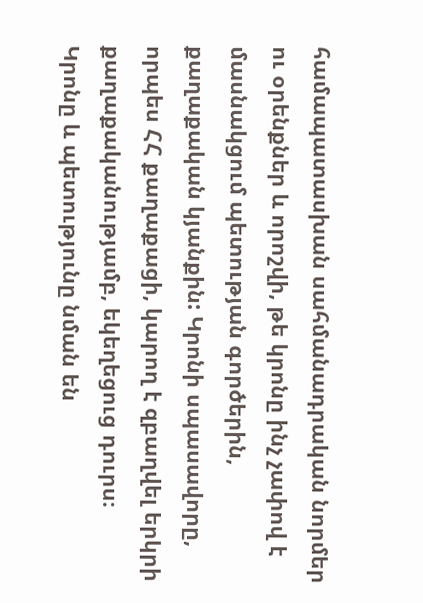համապատասխան սահմանադրական նորմեր ու օրենքներ և որոշվի, թե կրոնը ինչ չափով է մասնակցում պետության գործերին, քաղաքական կյանքին: Կրոնի սպասավորը, որպես ՀՀ քաղաքացի, կարող է զբաղվել երկրի քաղաքականությամբ, եկեղեցուց դուրս։
Կրոնը և պետությունը նման են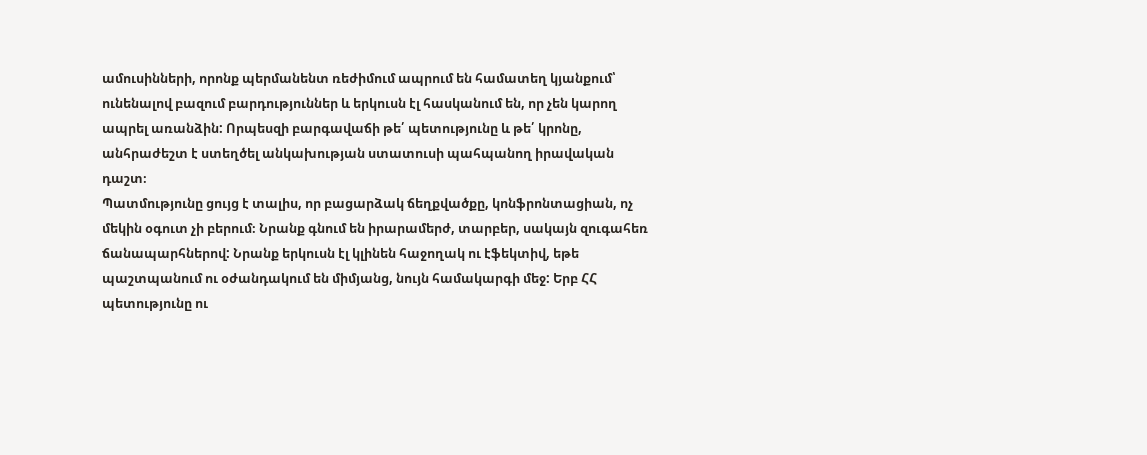ամուսինների, որոնք պերմանենտ ռեժիմում ապրում են համատեղ կյանքում՝ ունենալով բազում բարդություններ և երկուսն էլ հասկանում են, որ չեն կարող ապրել առանձին: Որպեսզի բարգավաճի թե՛ պետությունը և թե՛ կրոնը, անհրաժեշտ է ստեղծել անկախության ստատուսի պահպանող իրավական դաշտ։
Պատմությունը ցույց է տալիս, որ բացարձակ ճեղքվածքը, կոնֆրոնտացիան, ոչ մեկին օգուտ չի բերում։ Նրանք գնում են իրարամերժ, տարբեր, սակայն զուգահեռ ճանապարհներով: Նրանք երկուսն էլ կլինեն հաջողակ ու էֆեկտիվ, եթե պաշտպանում ու օժանդակում են միմյանց, նույն համակարգի մեջ: Երբ ՀՀ պետությունը ու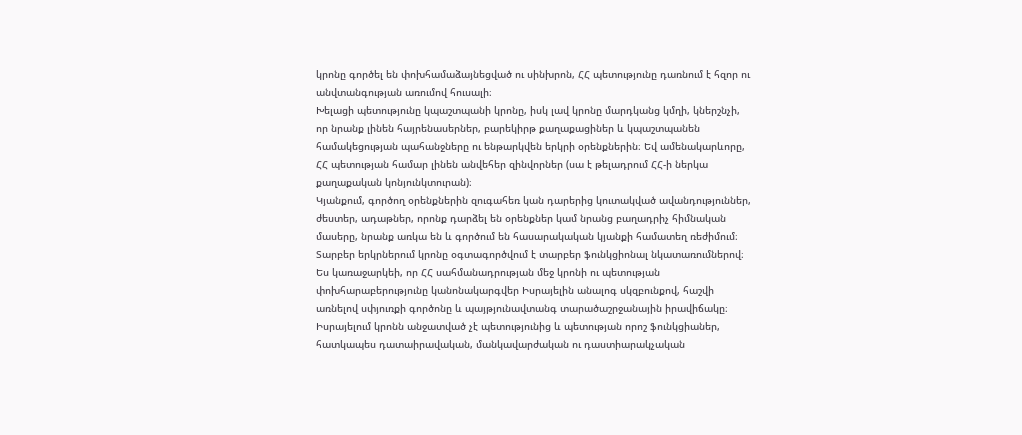կրոնը գործել են փոխհամաձայնեցված ու սինխրոն, ՀՀ պետությունը դառնում է հզոր ու անվտանգության առումով հուսալի։
Խելացի պետությունը կպաշտպանի կրոնը, իսկ լավ կրոնը մարդկանց կմղի, կներշնչի, որ նրանք լինեն հայրենասերներ, բարեկիրթ քաղաքացիներ և կպաշտպանեն համակեցության պահանջները ու ենթարկվեն երկրի օրենքներին։ Եվ ամենակարևորը, ՀՀ պետության համար լինեն անվեհեր զինվորներ (սա է թելադրում ՀՀ-ի ներկա քաղաքական կոնյունկտուրան)։
Կյանքում, գործող օրենքներին զուգահեռ կան դարերից կուտակված ավանդություններ, ժեստեր, ադաթներ, որոնք դարձել են օրենքներ կամ նրանց բաղադրիչ հիմնական մասերը, նրանք առկա են և գործում են հասարակական կյանքի համատեղ ռեժիմում։ Տարբեր երկրներում կրոնը օգտագործվում է տարբեր ֆունկցիոնալ նկատառումներով։
Ես կառաջարկեի, որ ՀՀ սահմանադրության մեջ կրոնի ու պետության փոխհարաբերությունը կանոնակարգվեր Իսրայելին անալոգ սկզբունքով, հաշվի առնելով սփյուռքի գործոնը և պայթյունավտանգ տարածաշրջանային իրավիճակը։
Իսրայելում կրոնն անջատված չէ պետությունից և պետության որոշ ֆունկցիաներ, հատկապես դատաիրավական, մանկավարժական ու դաստիարակչական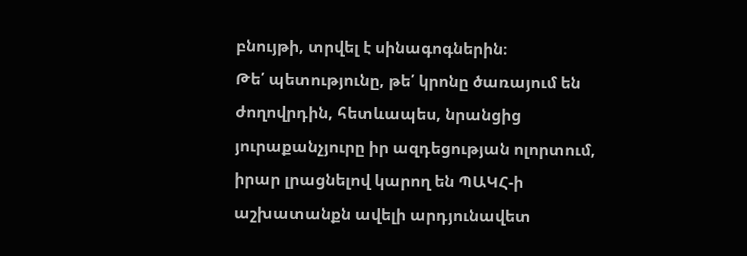բնույթի, տրվել է սինագոգներին։
Թե՛ պետությունը, թե՛ կրոնը ծառայում են ժողովրդին, հետևապես, նրանցից յուրաքանչյուրը իր ազդեցության ոլորտում, իրար լրացնելով կարող են ՊԱԿՀ-ի աշխատանքն ավելի արդյունավետ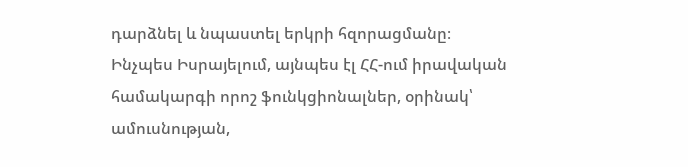դարձնել և նպաստել երկրի հզորացմանը։
Ինչպես Իսրայելում, այնպես էլ ՀՀ-ում իրավական համակարգի որոշ ֆունկցիոնալներ, օրինակ՝ ամուսնության,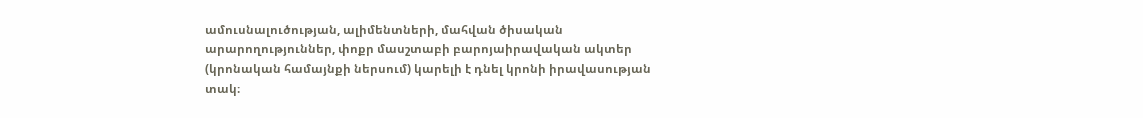ամուսնալուծության, ալիմենտների, մահվան ծիսական արարողություններ, փոքր մասշտաբի բարոյաիրավական ակտեր (կրոնական համայնքի ներսում) կարելի է դնել կրոնի իրավասության տակ։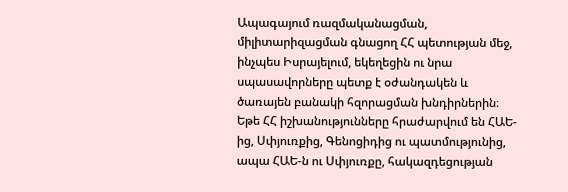Ապագայում ռազմականացման, միլիտարիզացման գնացող ՀՀ պետության մեջ, ինչպես Իսրայելում, եկեղեցին ու նրա սպասավորները պետք է օժանդակեն և ծառայեն բանակի հզորացման խնդիրներին։
Եթե ՀՀ իշխանությունները հրաժարվում են ՀԱԵ-ից, Սփյուռքից, Գենոցիդից ու պատմությունից, ապա ՀԱԵ-ն ու Սփյուռքը, հակազդեցության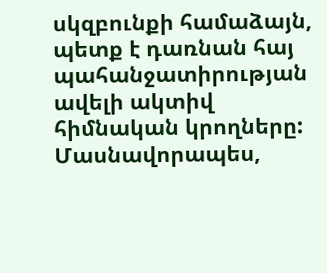սկզբունքի համաձայն, պետք է դառնան հայ պահանջատիրության ավելի ակտիվ հիմնական կրողները: Մասնավորապես,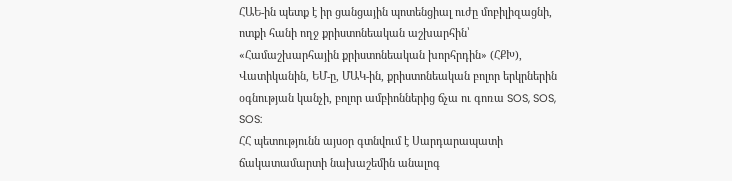ՀԱԵ-ին պետք է իր ցանցային պոտենցիալ ուժը մոբիլիզացնի, ոտքի հանի ողջ քրիստոնեական աշխարհին՝ «Համաշխարհային քրիստոնեական խորհրդին» (ՀՔԽ), Վատիկանին, ԵՄ-ը, ՄԱԿ-ին, քրիստոնեական բոլոր երկրներին օգնության կանչի, բոլոր ամբիոններից ճչա ու գոռա SOS, SOS, SOS:
ՀՀ պետությունն այսօր գտնվում է Սարդարապատի ճակատամարտի նախաշեմին անալոգ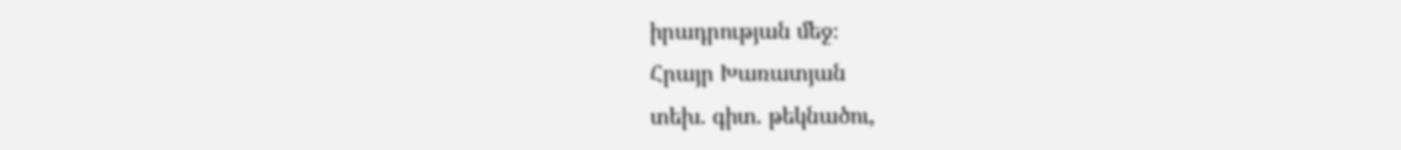իրադրության մեջ։
Հրայր Խառատյան
տեխ. գիտ. թեկնածու,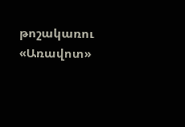թոշակառու
«Առավոտ»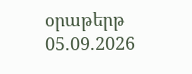օրաթերթ
05.09.2026